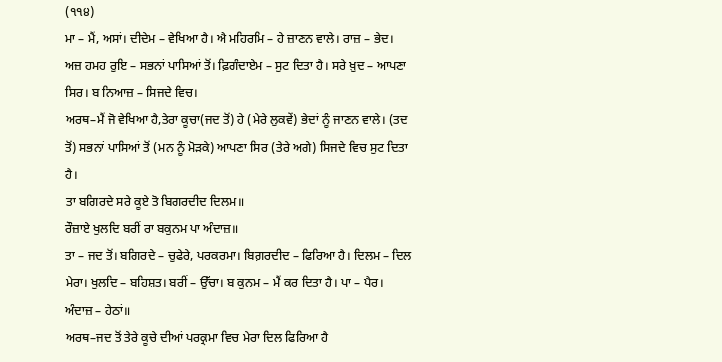(੧੧੪)
ਮਾ – ਮੈਂ, ਅਸਾਂ। ਦੀਦੇਮ – ਵੇਖਿਆ ਹੈ। ਐ ਮਹਿਰਮਿ – ਹੇ ਜ਼ਾਣਨ ਵਾਲੇ। ਰਾਜ਼ – ਭੇਦ। ਅਜ਼ ਹਮਹ ਰੁਇ – ਸਭਨਾਂ ਪਾਸਿਆਂ ਤੋਂ। ਫ਼ਿਗੰਦਾਏਮ – ਸੁਟ ਦਿਤਾ ਹੈ। ਸਰੇ ਖ਼ੁਦ – ਆਪਣਾ ਸਿਰ। ਬ ਨਿਆਜ਼ – ਸਿਜਦੇ ਵਿਚ।
ਅਰਥ–ਮੈਂ ਜੋ ਵੇਖਿਆ ਹੈ,ਤੇਰਾ ਕੂਚਾ(ਜਦ ਤੋਂ) ਹੇ (ਮੇਰੇ ਲੁਕਵੇਂ) ਭੇਦਾਂ ਨੂੰ ਜਾਣਨ ਵਾਲੇ। (ਤਦ ਤੋਂ) ਸਭਨਾਂ ਪਾਸਿਆਂ ਤੋਂ (ਮਨ ਨੂੰ ਮੋੜਕੇ) ਆਪਣਾ ਸਿਰ (ਤੇਰੇ ਅਗੇ) ਸਿਜਦੇ ਵਿਚ ਸੁਟ ਦਿਤਾ ਹੈ।
ਤਾ ਬਗਿਰਦੇ ਸਰੇ ਕੂਏ ਤੋ ਬਿਗਰਦੀਦ ਦਿਲਮ॥
ਰੌਜ਼ਾਏ ਖੁਲਦਿ ਬਰੀਂ ਰਾ ਬਕੁਨਮ ਪਾ ਅੰਦਾਜ਼॥
ਤਾ – ਜਦ ਤੋਂ। ਬਗਿਰਦੇ – ਚੁਫੇਰੇ, ਪਰਕਰਮਾ। ਬਿਗ਼ਰਦੀਦ – ਫਿਰਿਆ ਹੈ। ਦਿਲਮ – ਦਿਲ ਮੇਰਾ। ਖੁਲਦਿ – ਬਹਿਸ਼ਤ। ਬਰੀਂ – ਉੱਚਾ। ਬ ਕੁਨਮ – ਮੈਂ ਕਰ ਦਿਤਾ ਹੈ। ਪਾ – ਪੈਰ। ਅੰਦਾਜ਼ – ਹੇਠਾਂ॥
ਅਰਥ–ਜਦ ਤੋਂ ਤੇਰੇ ਕੂਚੇ ਦੀਆਂ ਪਰਕ੍ਰਮਾ ਵਿਚ ਮੇਰਾ ਦਿਲ ਫਿਰਿਆ ਹੈ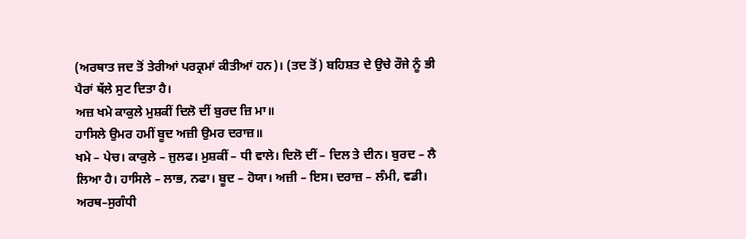(ਅਰਥਾਤ ਜਦ ਤੋਂ ਤੇਰੀਆਂ ਪਰਕ੍ਰਮਾਂ ਕੀਤੀਆਂ ਹਨ)। (ਤਦ ਤੋਂ) ਬਹਿਸ਼ਤ ਦੇ ਉਚੇ ਰੌਜੇ ਨੂੰ ਭੀ ਪੈਰਾਂ ਥੱਲੇ ਸੁਟ ਦਿਤਾ ਹੈ।
ਅਜ਼ ਖਮੇ ਕਾਕੁਲੇ ਮੁਸ਼ਕੀਂ ਦਿਲੋ ਦੀਂ ਬੁਰਦ ਜ਼ਿ ਮਾ॥
ਹਾਸਿਲੇ ਉਮਰ ਹਮੀਂ ਬੂਦ ਅਜ਼ੀ ਉਮਰ ਦਰਾਜ਼॥
ਖਮੇ – ਪੇਚ। ਕਾਕੁਲੇ – ਜੁਲਫ। ਮੁਸ਼ਕੀਂ – ਧੀ ਵਾਲੇ। ਦਿਲੋ ਦੀਂ – ਦਿਲ ਤੇ ਦੀਨ। ਬੁਰਦ – ਲੈ ਲਿਆ ਹੈ। ਹਾਸਿਲੇ – ਲਾਭ, ਨਫਾ। ਬੂਦ – ਹੋਯਾ। ਅਜ਼ੀ – ਇਸ। ਦਰਾਜ਼ – ਲੰਮੀ, ਵਡੀ।
ਅਰਥ–ਸੁਗੰਧੀ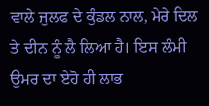ਵਾਲੇ ਜੁਲਫ ਦੇ ਕੁੰਡਲ ਨਾਲ, ਮੇਰੇ ਦਿਲ ਤੇ ਦੀਨ ਨੂੰ ਲੈ ਲਿਆ ਹੈ। ਇਸ ਲੰਮੀ ਉਮਰ ਦਾ ਏਹੋ ਹੀ ਲਾਭ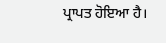ਪ੍ਰਾਪਤ ਹੋਇਆ ਹੈ।